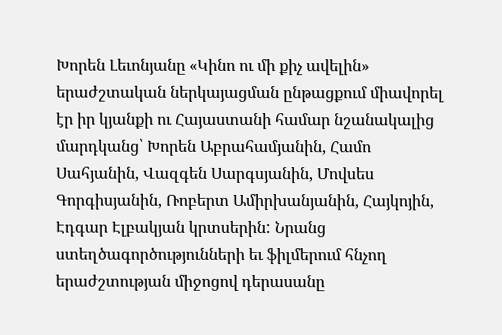Խորեն Լեւոնյանը «Կինո ու մի քիչ ավելին» երաժշտական ներկայացման ընթացքում միավորել էր իր կյանքի ու Հայաստանի համար նշանակալից մարդկանց՝ Խորեն Աբրահամյանին, Համո Սահյանին, Վազգեն Սարգսյանին, Մովսես Գորգիսյանին, Ռոբերտ Ամիրխանյանին, Հայկոյին, Էդգար Էլբակյան կրտսերին: Նրանց ստեղծագործությունների եւ ֆիլմերում հնչող երաժշտության միջոցով դերասանը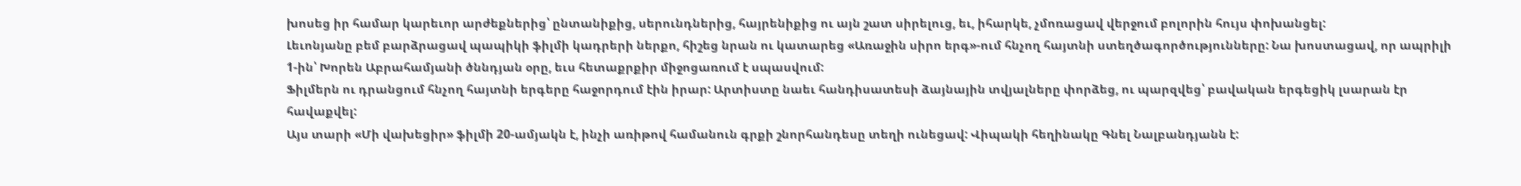խոսեց իր համար կարեւոր արժեքներից՝ ընտանիքից, սերունդներից, հայրենիքից ու այն շատ սիրելուց, եւ, իհարկե, չմոռացավ վերջում բոլորին հույս փոխանցել:
Լեւոնյանը բեմ բարձրացավ պապիկի ֆիլմի կադրերի ներքո, հիշեց նրան ու կատարեց «Առաջին սիրո երգ»-ում հնչող հայտնի ստեղծագործությունները: Նա խոստացավ, որ ապրիլի 1-ին՝ Խորեն Աբրահամյանի ծննդյան օրը, եւս հետաքրքիր միջոցառում է սպասվում:
Ֆիլմերն ու դրանցում հնչող հայտնի երգերը հաջորդում էին իրար: Արտիստը նաեւ հանդիսատեսի ձայնային տվյալները փորձեց, ու պարզվեց՝ բավական երգեցիկ լսարան էր հավաքվել:
Այս տարի «Մի վախեցիր» ֆիլմի 20-ամյակն է, ինչի առիթով համանուն գրքի շնորհանդեսը տեղի ունեցավ: Վիպակի հեղինակը Գնել Նալբանդյանն է: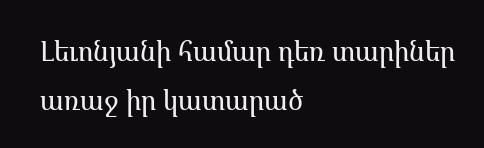Լեւոնյանի համար դեռ տարիներ առաջ իր կատարած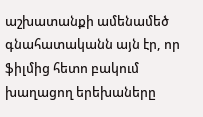աշխատանքի ամենամեծ գնահատականն այն էր, որ ֆիլմից հետո բակում խաղացող երեխաները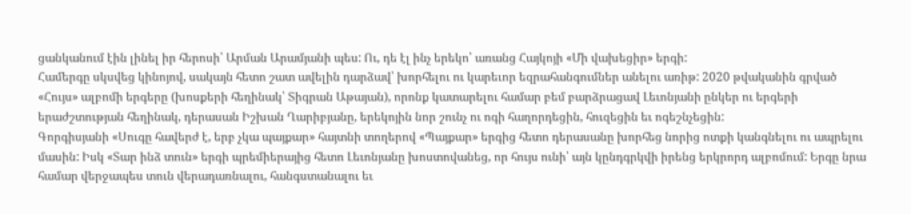ցանկանում էին լինել իր հերոսի՝ Արման Արամյանի պես: Ու, դե էլ ինչ երեկո՝ առանց Հայկոյի «Մի վախեցիր» երգի:
Համերգը սկսվեց կինոյով, սակայն հետո շատ ավելին դարձավ՝ խորհելու ու կարեւոր եզրահանգումներ անելու առիթ: 2020 թվականին գրված «Հույս» ալբոմի երգերը (խոսքերի հեղինակ՝ Տիգրան Աթայան), որոնք կատարելու համար բեմ բարձրացավ Լեւոնյանի ընկեր ու երգերի երաժշտության հեղինակ, դերասան Իշխան Ղարիբյանը, երեկոյին նոր շունչ ու ոգի հաղորդեցին, հուզեցին եւ ոգեշնչեցին:
Գորգիսյանի «Սուգը հավերժ է, երբ չկա պայքար» հայտնի տողերով «Պայքար» երգից հետո դերասանը խորհեց նորից ոտքի կանգնելու ու ապրելու մասին: Իսկ «Տար ինձ տուն» երգի պրեմիերայից հետո Լեւոնյանը խոստովանեց, որ հույս ունի՝ այն կընդգրկվի իրենց երկրորդ ալբոմում: Երգը նրա համար վերջապես տուն վերադառնալու, հանգստանալու եւ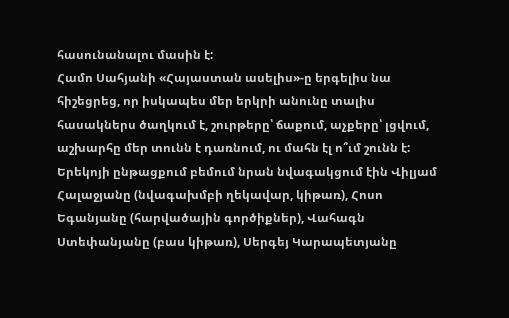հասունանալու մասին է:
Համո Սահյանի «Հայաստան ասելիս»-ը երգելիս նա հիշեցրեց, որ իսկապես մեր երկրի անունը տալիս հասակներս ծաղկում է, շուրթերը՝ ճաքում, աչքերը՝ լցվում, աշխարհը մեր տունն է դառնում, ու մահն էլ ո՞ւմ շունն է:
Երեկոյի ընթացքում բեմում նրան նվագակցում էին Վիլյամ Հալաջյանը (նվագախմբի ղեկավար, կիթառ), Հոսո Եգանյանը (հարվածային գործիքներ), Վահագն Ստեփանյանը (բաս կիթառ), Սերգեյ Կարապետյանը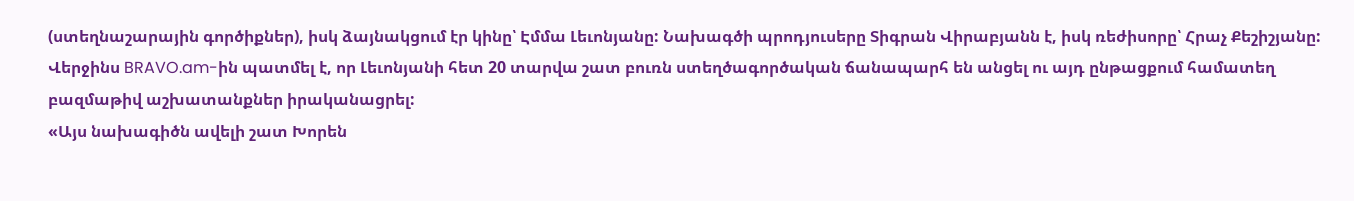(ստեղնաշարային գործիքներ), իսկ ձայնակցում էր կինը՝ Էմմա Լեւոնյանը: Նախագծի պրոդյուսերը Տիգրան Վիրաբյանն է, իսկ ռեժիսորը՝ Հրաչ Քեշիշյանը:
Վերջինս BRAVO.am-ին պատմել է, որ Լեւոնյանի հետ 20 տարվա շատ բուռն ստեղծագործական ճանապարհ են անցել ու այդ ընթացքում համատեղ բազմաթիվ աշխատանքներ իրականացրել:
«Այս նախագիծն ավելի շատ Խորեն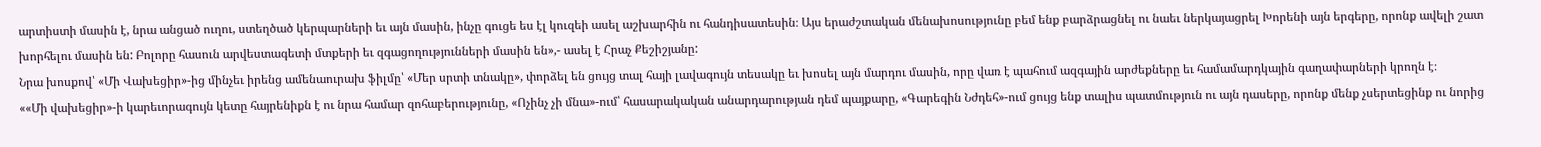արտիստի մասին է, նրա անցած ուղու, ստեղծած կերպարների եւ այն մասին, ինչը գուցե ես էլ կուզեի ասել աշխարհին ու հանդիսատեսին։ Այս երաժշտական մենախոսությունը բեմ ենք բարձրացնել ու նաեւ ներկայացրել Խորենի այն երգերը, որոնք ավելի շատ խորհելու մասին են: Բոլորը հասուն արվեստագետի մտքերի եւ զգացողությունների մասին են»,- ասել է Հրաչ Քեշիշյանը:
Նրա խոսքով՝ «Մի Վախեցիր»-ից մինչեւ իրենց ամենաուրախ ֆիլմը՝ «Մեր սրտի տնակը», փորձել են ցույց տալ հայի լավագույն տեսակը եւ խոսել այն մարդու մասին, որը վառ է պահում ազգային արժեքները եւ համամարդկային գաղափարների կրողն է։
««Մի վախեցիր»-ի կարեւորագույն կետը հայրենիքն է ու նրա համար զոհաբերությունը, «Ոչինչ չի մնա»-ում՝ հասարակական անարդարության դեմ պայքարը, «Գարեգին Նժդեհ»-ում ցույց ենք տալիս պատմություն ու այն դասերը, որոնք մենք չսերտեցինք ու նորից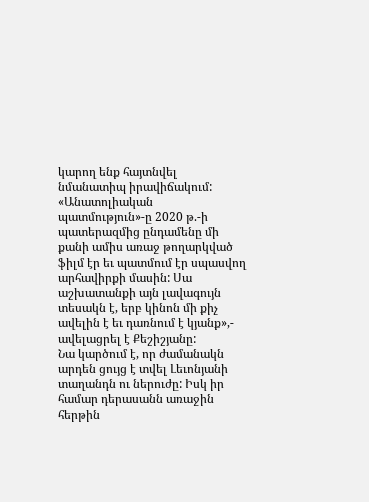կարող ենք հայտնվել նմանատիպ իրավիճակում: «Անատոլիական պատմություն»-ը 2020 թ.-ի պատերազմից ընդամենը մի քանի ամիս առաջ թողարկված ֆիլմ էր եւ պատմում էր սպասվող արհավիրքի մասին: Սա աշխատանքի այն լավագույն տեսակն է, երբ կինոն մի քիչ ավելին է եւ դառնում է կյանք»,- ավելացրել է Քեշիշյանը:
Նա կարծում է, որ ժամանակն արդեն ցույց է տվել Լեւոնյանի տաղանդն ու ներուժը: Իսկ իր համար դերասանն առաջին հերթին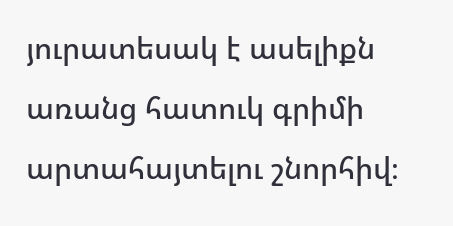յուրատեսակ է ասելիքն առանց հատուկ գրիմի արտահայտելու շնորհիվ։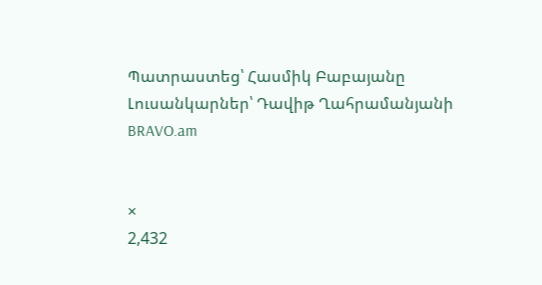Պատրաստեց՝ Հասմիկ Բաբայանը
Լուսանկարներ՝ Դավիթ Ղահրամանյանի
BRAVO.am


×
2,432